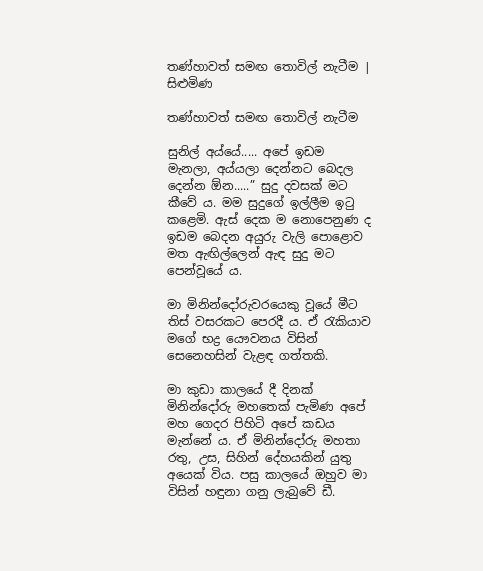තණ්හාවත් සමඟ තොවිල් නැටීම | සිළුමිණ

තණ්හාවත් සමඟ තොවිල් නැටීම

සුනිල් අය්යේ..... අපේ ඉඩම මැනලා, අය්යලා දෙන්නට බෙදල දෙන්න ඕන.....” සුදු දවසක් මට කීවේ ය. මම සුදුගේ ඉල්ලීම ඉටු කළෙමි. ඇස් දෙක ම නොපෙනුණ ද ඉඩම බෙදන අයුරු වැලි පොළොව මත ඇඟිල්ලෙන් ඇඳ සුදු මට පෙන්වූයේ ය.

මා මිනින්දෝරුවරයෙකු වූයේ මීට තිස් වසරකට පෙරදී ය. ඒ රැකියාව මගේ භද්‍ර යෞවනය විසින් සෙනෙහසින් වැළඳ ගත්තකි.

මා කුඩා කාලයේ දී දිනක් මිනින්දෝරු මහතෙක් පැමිණ අපේ මහ ගෙදර පිහිටි අපේ කඩය මැන්නේ ය. ඒ මිනින්දෝරු මහතා රතු, උස, සිහින් දේහයකින් යුතු අයෙක් විය. පසු කාලයේ ඔහුව මා විසින් හඳුනා ගනු ලැබුවේ ඩී.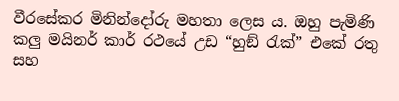වීරසේකර මිනින්දෝරු මහතා ලෙස ය. ඔහු පැමිණි කලු මයිනර් කාර් රථයේ උඩ “හුඞ් රැක්” එකේ රතු සහ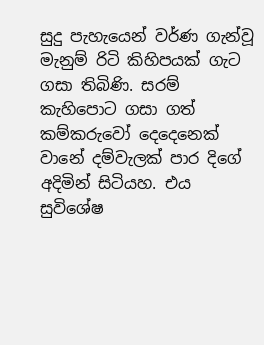සුදු පැහැයෙන් වර්ණ ගැන්වූ මැනුම් රිටි කිහිපයක් ගැට ගසා තිබිණි. සරම් කැහිපොට ගසා ගත් කම්කරුවෝ දෙදෙනෙක් වානේ දම්වැලක් පාර දිගේ අදිමින් සිටියහ. එය සුවිශේෂ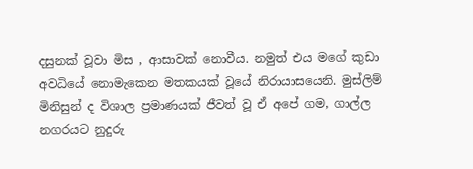දසුනක් වූවා මිස , ආසාවක් නොවීය. නමුත් එය මගේ කුඩා අවධියේ නොමැකෙන මතකයක් වූයේ නිරායාසයෙනි. මුස්ලිම් මිනිසුන් ද විශාල ප්‍රමාණයක් ජීවත් වූ ඒ අපේ ගම, ගාල්ල නගරයට නුදුරු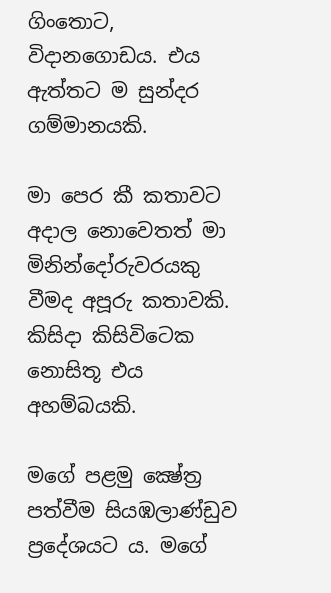ගිංතොට, විදානගොඩය. එය ඇත්තට ම සුන්දර ගම්මානයකි.

මා පෙර කී කතාවට අදාල නොවෙතත් මා මිනින්දෝරුවරයකු වීමද අපූරු කතාවකි. කිසිදා කිසිවිටෙක නොසිතූ එය අහම්බයකි.

මගේ පළමු ක්‍ෂේත්‍ර පත්වීම සියඹලාණ්ඩුව ප්‍රදේශයට ය. මගේ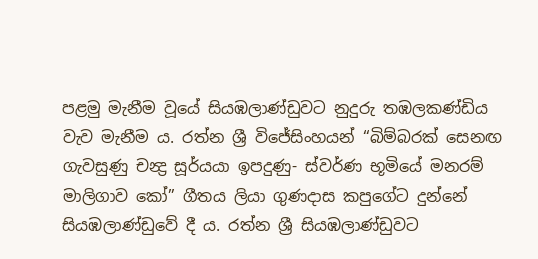පළමු මැනීම වූයේ සියඹලාණ්ඩුවට නුදුරු තඹලකණ්ඩිය වැව මැනීම ය. රත්න ශ්‍රී විජේසිංහයන් “බිම්බරක් සෙනඟ ගැවසුණු චන්‍ද්‍ර සූර්යයා ඉපදුණු- ස්වර්ණ භූමියේ මනරම් මාලිගාව කෝ” ගීතය ලියා ගුණදාස කපුගේට දුන්නේ සියඹලාණ්ඩුවේ දී ය. රත්න ශ්‍රී සියඹලාණ්ඩුවට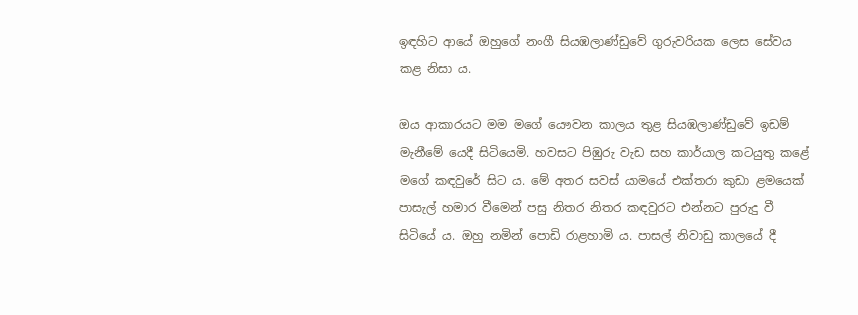ඉඳහිට ආයේ ඔහුගේ නංගී සියඹලාණ්ඩුවේ ගුරුවරියක ලෙස සේවය කළ නිසා ය.

ඔය ආකාරයට මම මගේ යෞවන කාලය තුළ සියඹලාණ්ඩුවේ ඉඩම් මැනීමේ යෙදී සිටියෙමි. හවසට පිඹුරු වැඩ සහ කාර්යාල කටයුතු කළේ මගේ කඳවුරේ සිට ය. මේ අතර සවස් යාමයේ එක්තරා කුඩා ළමයෙක් පාසැල් හමාර වීමෙන් පසු නිතර නිතර කඳවුරට එන්නට පුරුදු වී සිටියේ ය. ඔහු නමින් පොඩි රාළහාමි ය. පාසල් නිවාඩු කාලයේ දී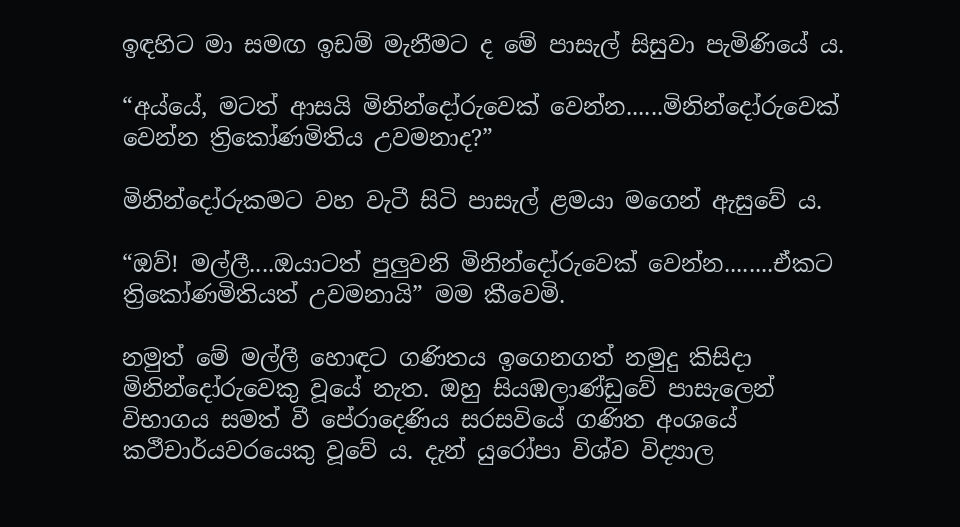ඉඳහිට මා සමඟ ඉඩම් මැනීමට ද මේ පාසැල් සිසුවා පැමිණියේ ය.

“අය්යේ, මටත් ආසයි මිනින්දෝරුවෙක් වෙන්න......මිනින්දෝරුවෙක් වෙන්න ත්‍රිකෝණමිතිය උවමනාද?”

මිනින්දෝරුකමට වහ වැටී සිටි පාසැල් ළමයා මගෙන් ඇසුවේ ය.

“ඔව්! මල්ලී....ඔයාටත් පුලුවනි මිනින්දෝරුවෙක් වෙන්න........ඒකට ත්‍රිකෝණමිතියත් උවමනායි” මම කීවෙමි.

නමුත් මේ මල්ලී හොඳට ගණිතය ඉගෙනගත් නමුදු කිසිදා මිනින්දෝරුවෙකු වූයේ නැත. ඔහු සියඹලාණ්ඩුවේ පාසැලෙන් විභාගය සමත් වී පේරාදෙණිය සරසවියේ ගණිත අංශයේ කථීචාර්යවරයෙකු වූවේ ය. දැන් යුරෝපා විශ්ව විද්‍යාල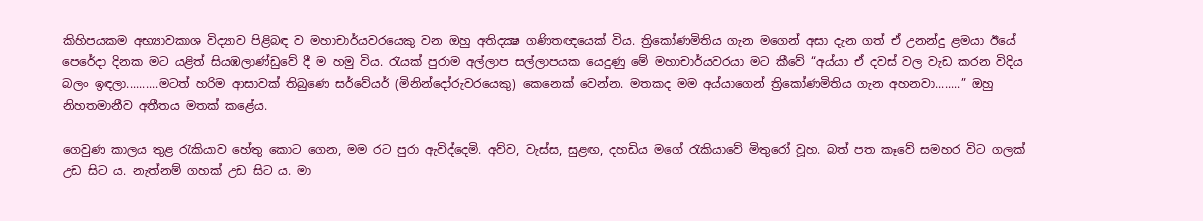කිහිපයකම අභ්‍යාවකාශ විද්‍යාව පිළිබඳ ව මහාචාර්යවරයෙකු වන ඔහු අතිදක්‍ෂ ගණිතඥයෙක් විය. ත්‍රිකෝණමිතිය ගැන මගෙන් අසා දැන ගත් ඒ උනන්දු ළමයා ඊයේ පෙරේදා දිනක මට යළිත් සියඹලාණ්ඩුවේ දී ම හමු විය. රැයක් පුරාම අල්ලාප සල්ලාපයක යෙදුණු මේ මහාචාර්යවරයා මට කීවේ “අය්යා ඒ දවස් වල වැඩ කරන විදිය බලං ඉඳලා..........මටත් හරිම ආසාවක් තිබුණෙ සර්වේයර් (මිනින්දෝරුවරයෙකු) කෙනෙක් වෙන්න. මතකද මම අය්යාගෙන් ත්‍රිකෝණමිතිය ගැන අහනවා........” ඔහු නිහතමානීව අතීතය මතක් කළේය.

ගෙවුණ කාලය තුළ රැකියාව හේතු කොට ගෙන, මම රට පුරා ඇවිද්දෙමි. අව්ව, වැස්ස, සුළඟ, දහඩිය මගේ රැකියාවේ මිතුරෝ වූහ. බත් පත කෑවේ සමහර විට ගලක් උඩ සිට ය. නැත්නම් ගහක් උඩ සිට ය. මා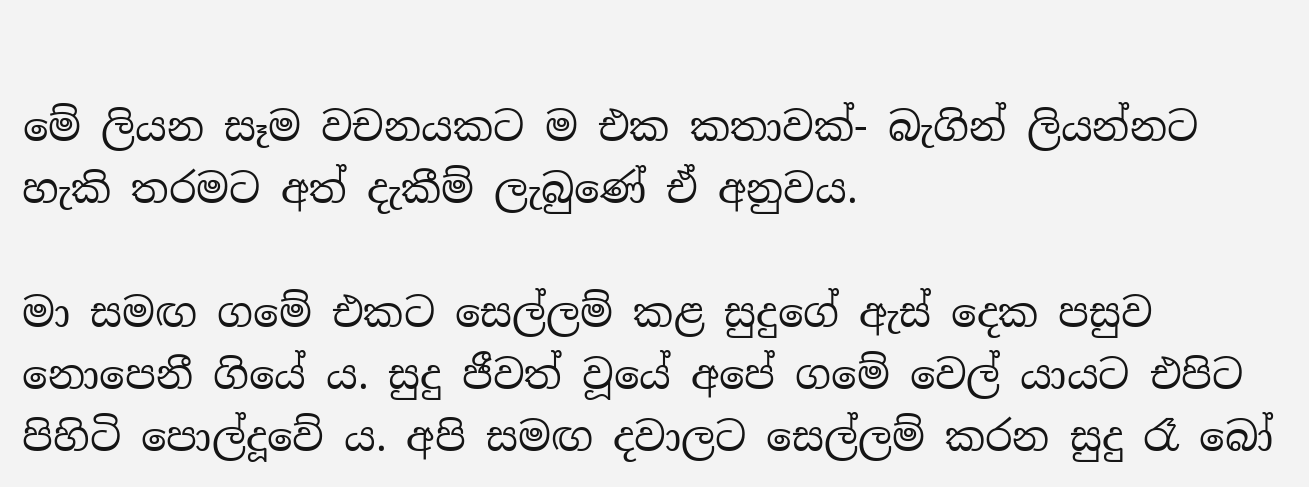මේ ලියන සෑම වචනයකට ම එක කතාවක්- බැගින් ලියන්නට හැකි තරමට අත් දැකීම් ලැබුණේ ඒ අනුවය.

මා සමඟ ගමේ එකට සෙල්ලම් කළ සුදුගේ ඇස් දෙක පසුව නොපෙනී ගියේ ය. සුදු ජීවත් වූයේ අපේ ගමේ වෙල් යායට එපිට පිහිටි පොල්දූවේ ය. අපි සමඟ දවාලට සෙල්ලම් කරන සුදු රෑ බෝ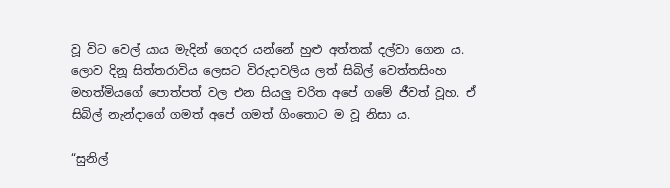වූ විට වෙල් යාය මැදින් ගෙදර යන්නේ හුළු අත්තක් දල්වා ගෙන ය. ලොව දිනූ සිත්තරාවිය ලෙසට විරුදාවලිය ලත් සිබිල් වෙත්තසිංහ මහත්මියගේ පොත්පත් වල එන සියලු චරිත අපේ ගමේ ජීවත් වූහ. ඒ සිබිල් නැන්දාගේ ගමත් අපේ ගමත් ගිංතොට ම වූ නිසා ය.

“සුනිල්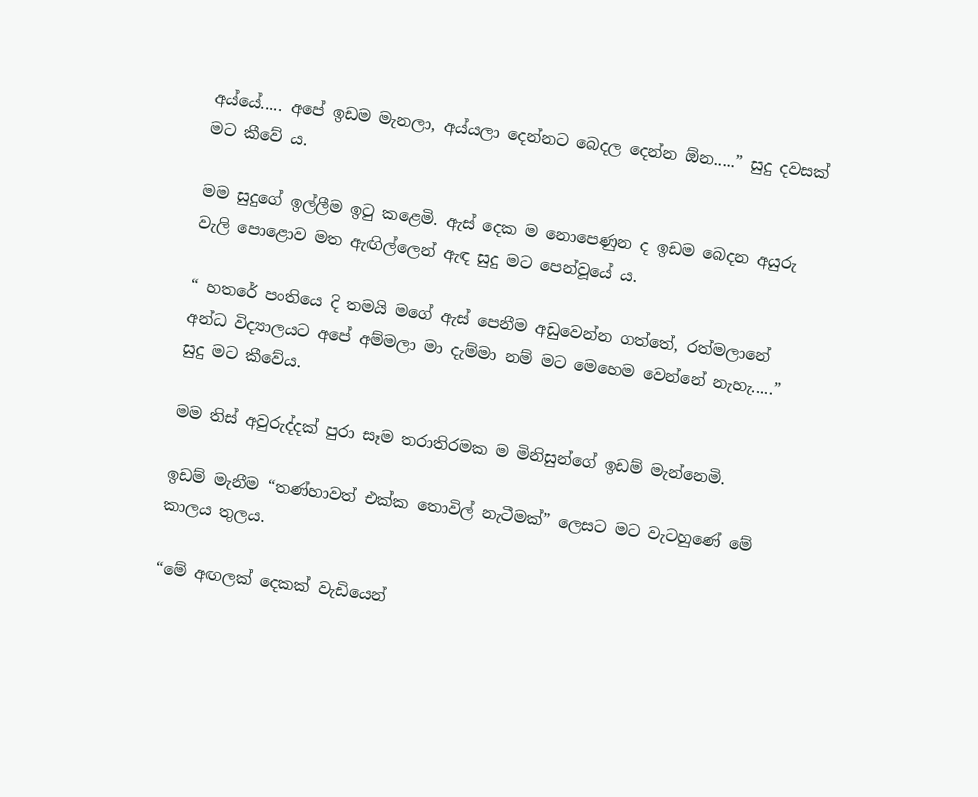අය්යේ..... අපේ ඉඩම මැනලා, අය්යලා දෙන්නට බෙදල දෙන්න ඕන.....” සුදු දවසක් මට කීවේ ය.

මම සුදුගේ ඉල්ලීම ඉටු කළෙමි. ඇස් දෙක ම නොපෙණුන ද ඉඩම බෙදන අයුරු වැලි පොළොව මත ඇඟිල්ලෙන් ඇඳ සුදු මට පෙන්වූයේ ය.

“ හතරේ පංතියෙ දි තමයි මගේ ඇස් පෙනීම අඩුවෙන්න ගත්තේ, රත්මලානේ අන්ධ විද්‍යාලයට අපේ අම්මලා මා දැම්මා නම් මට මෙහෙම වෙන්නේ නැහැ.....” සුදු මට කීවේය.

මම තිස් අවුරුද්දක් පුරා සෑම තරාතිරමක ම මිනිසුන්ගේ ඉඩම් මැන්නෙමි.

ඉඩම් මැනීම “තණ්හාවත් එක්ක තොවිල් නැටීමක්” ලෙසට මට වැටහුණේ මේ කාලය තුලය.

“මේ අඟලක් දෙකක් වැඩියෙන්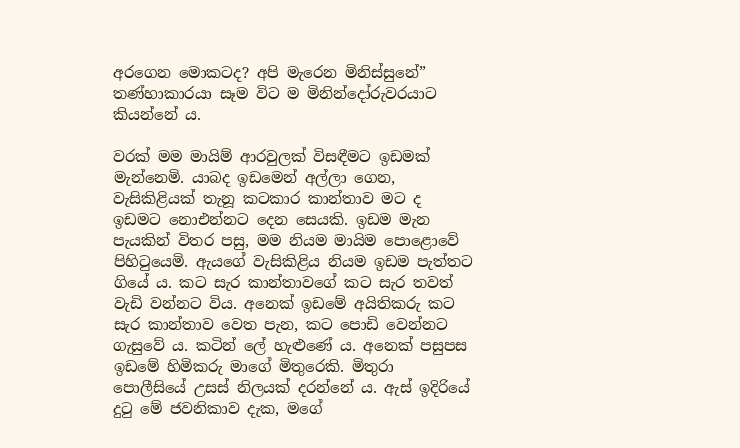අරගෙන මොකටද? අපි මැරෙන මිනිස්සුනේ” තණ්හාකාරයා සෑම විට ම මිනින්දෝරුවරයාට කියන්නේ ය.

වරක් මම මායිම් ආරවුලක් විසඳීමට ඉඩමක් මැන්නෙමි. යාබද ඉඩමෙන් අල්ලා ගෙන, වැසිකිළියක් තැනූ කටකාර කාන්තාව මට ද ඉඩමට නොඑන්නට දෙන සෙයකි. ඉඩම මැන පැයකින් විතර පසු, මම නියම මායිම පොළොවේ පිහිටුයෙමි. ඇයගේ වැසිකිළිය නියම ඉඩම පැත්තට ගියේ ය. කට සැර කාන්තාවගේ කට සැර තවත් වැඩි වන්නට විය. අනෙක් ඉඩමේ අයිතිකරු කට සැර කාන්තාව වෙත පැන, කට පොඩි වෙන්නට ගැසුවේ ය. කටින් ලේ හැළුණේ ය. අනෙක් පසුපස ඉඩමේ හිමිකරු මාගේ මිතුරෙකි. මිතුරා පොලීසියේ උසස් නිලයක් දරන්නේ ය. ඇස් ඉදිරියේ දුටු මේ ජවනිකාව දැක, මගේ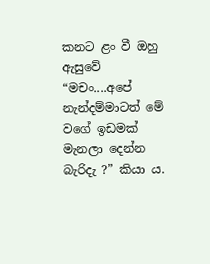කනට ළං වී ඔහු ඇසුවේ “මචං....අපේ නැන්දම්මාටත් මේ වගේ ඉඩමක් මැනලා දෙන්න බැරිදැ ?” කියා ය.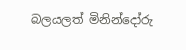බලයලත් මිනින්දෝරු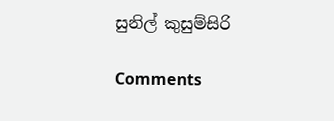සුනිල් කුසුම්සිරි

Comments